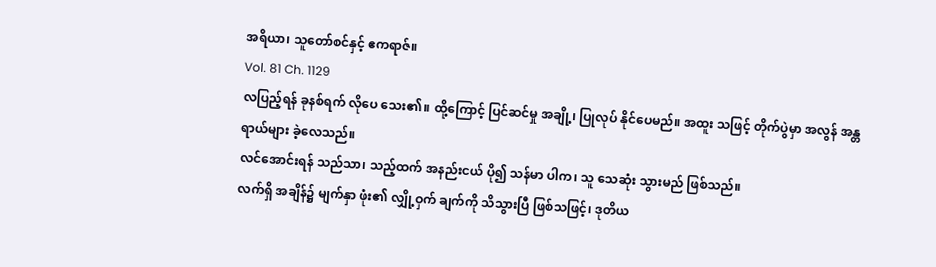အရိယာ၊ သူတော်စင်နှင့် ဧကရာဇ်။
Vol. 81 Ch. 1129
လပြည့်ရန် ခုနစ်ရက် လိုပေ သေး၏။ ထို့ကြောင့် ပြင်ဆင်မှု အချို့၊ ပြုလုပ် နိုင်ပေမည်။ အထူး သဖြင့် တိုက်ပွဲမှာ အလွန် အန္တရာယ်များ ခဲ့လေသည်။
လင်အောင်းရန် သည်သာ၊ သည့်ထက် အနည်းငယ် ပို၍ သန်မာ ပါက၊ သူ သေဆုံး သွားမည် ဖြစ်သည်။
လက်ရှိ အချိန်၌ မျက်နှာ ဖုံး၏ လျှို့ဝှက် ချက်ကို သိသွားပြီ ဖြစ်သဖြင့်၊ ဒုတိယ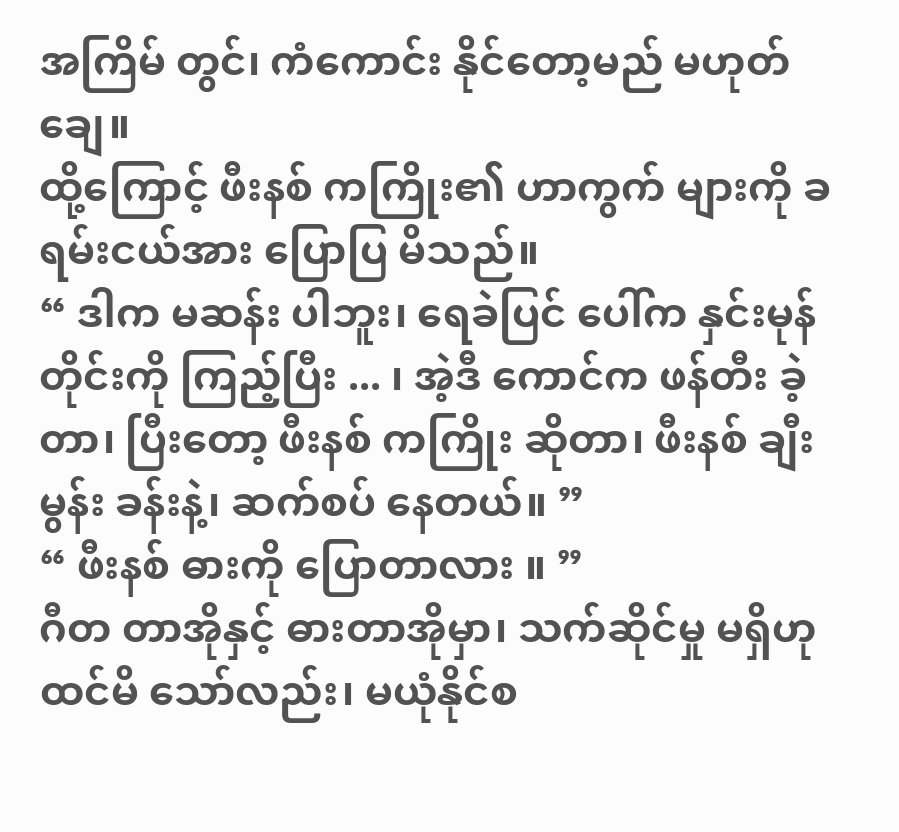အကြိမ် တွင်၊ ကံကောင်း နိုင်တော့မည် မဟုတ်ချေ။
ထို့ကြောင့် ဖီးနစ် ကကြိုး၏ ဟာကွက် များကို ခရမ်းငယ်အား ပြောပြ မိသည်။
“ ဒါက မဆန်း ပါဘူး၊ ရေခဲပြင် ပေါ်က နှင်းမုန်တိုင်းကို ကြည့်ပြီး ... ၊ အဲ့ဒီ ကောင်က ဖန်တီး ခဲ့တာ၊ ပြီးတော့ ဖီးနစ် ကကြိုး ဆိုတာ၊ ဖီးနစ် ချီးမွန်း ခန်းနဲ့၊ ဆက်စပ် နေတယ်။ ”
“ ဖီးနစ် ဓားကို ပြောတာလား ။ ”
ဂီတ တာအိုနှင့် ဓားတာအိုမှာ၊ သက်ဆိုင်မှု မရှိဟု ထင်မိ သော်လည်း၊ မယုံနိုင်စ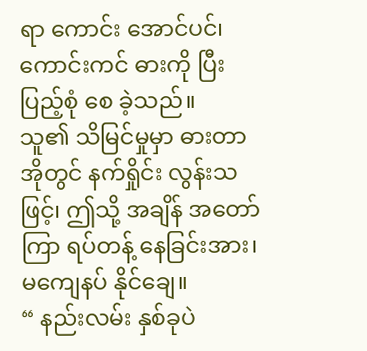ရာ ကောင်း အောင်ပင်၊ ကောင်းကင် ဓားကို ပြီးပြည့်စုံ စေ ခဲ့သည်။
သူ၏ သိမြင်မှုမှာ ဓားတာ အိုတွင် နက်ရှိုင်း လွန်းသဖြင့်၊ ဤသို့ အချိန် အတော်ကြာ ရပ်တန့် နေခြင်းအား၊ မကျေနပ် နိုင်ချေ။
“ နည်းလမ်း နှစ်ခုပဲ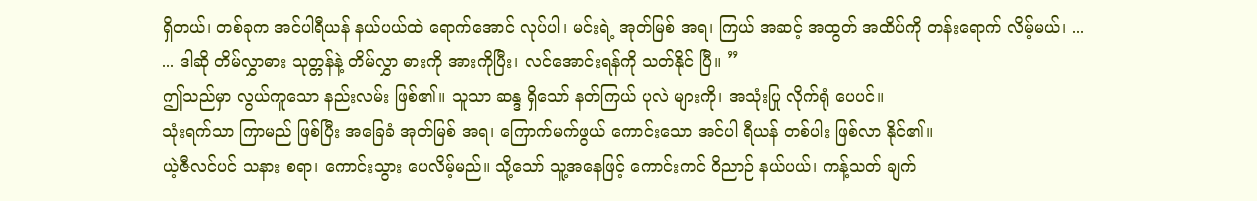ရှိတယ်၊ တစ်ခုက အင်ပါရီယန် နယ်ပယ်ထဲ ရောက်အောင် လုပ်ပါ၊ မင်းရဲ့ အုတ်မြစ် အရ၊ ကြယ် အဆင့် အထွတ် အထိပ်ကို တန်းရောက် လိမ့်မယ်၊ ...
... ဒါဆို တိမ်လွှာဓား သုတ္တန်နဲ့ တိမ်လွှာ ဓားကို အားကိုပြီး၊ လင်အောင်းရန်ကို သတ်နိုင် ပြီ။ ”
ဤသည်မှာ လွယ်ကူသော နည်းလမ်း ဖြစ်၏။ သူသာ ဆန္ဒ ရှိသော် နတ်ကြယ် ပုလဲ များကို၊ အသုံးပြု လိုက်ရုံ ပေပင်။
သုံးရက်သာ ကြာမည် ဖြစ်ပြီး အခြေခံ အုတ်မြစ် အရ၊ ကြောက်မက်ဖွယ် ကောင်းသော အင်ပါ ရီယန် တစ်ပါး ဖြစ်လာ နိုင်၏။
ယဲ့ဇီလင်ပင် သနား စရာ၊ ကောင်းသွား ပေလိမ့်မည်။ သို့သော် သူ့အနေဖြင့် ကောင်းကင် ဝိညာဉ် နယ်ပယ်၊ ကန့်သတ် ချက်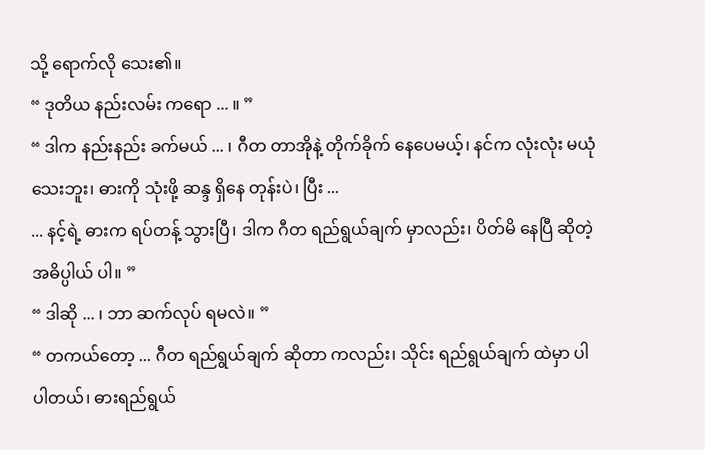သို့ ရောက်လို သေး၏။
“ ဒုတိယ နည်းလမ်း ကရော ... ။ ”
“ ဒါက နည်းနည်း ခက်မယ် ... ၊ ဂီတ တာအိုနဲ့ တိုက်ခိုက် နေပေမယ့်၊ နင်က လုံးလုံး မယုံ သေးဘူး၊ ဓားကို သုံးဖို့ ဆန္ဒ ရှိနေ တုန်းပဲ၊ ပြီး ...
... နင့်ရဲ့ ဓားက ရပ်တန့် သွားပြီ၊ ဒါက ဂီတ ရည်ရွယ်ချက် မှာလည်း၊ ပိတ်မိ နေပြီ ဆိုတဲ့ အဓိပ္ပါယ် ပါ။ ”
“ ဒါဆို ... ၊ ဘာ ဆက်လုပ် ရမလဲ။ ”
“ တကယ်တော့ ... ဂီတ ရည်ရွယ်ချက် ဆိုတာ ကလည်း၊ သိုင်း ရည်ရွယ်ချက် ထဲမှာ ပါ ပါတယ်၊ ဓားရည်ရွယ်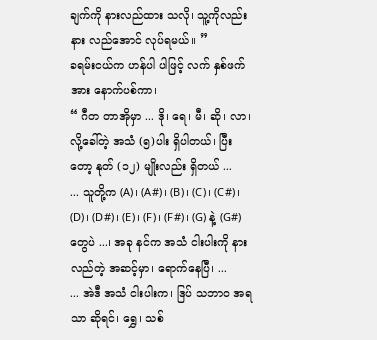ချက်ကို နားလည်ထား သလို၊ သူ့ကိုလည်း နား လည်အောင် လုပ်ရမယ်။ ”
ခရမ်းငယ်က ဟန်ပါ ပါဖြင့် လက် နှစ်ဖက်အား နောက်ပစ်ကာ၊
“ ဂီတ တာအိုမှာ ... ဒို၊ ရေ၊ မီ၊ ဆို၊ လာ၊ လို့ခေါ်တဲ့ အသံ (၅)ပါး ရှိပါတယ်၊ ပြီးတော့ နုတ် (၁၂) မျိုးလည်း ရှိတယ် ...
... သူတို့က (A)၊ (A#)၊ (B)၊ (C)၊ (C#)၊ (D)၊ (D#)၊ (E)၊ (F)၊ (F#)၊ (G) နဲ့ (G#) တွေပဲ ...၊ အခု နင်က အသံ ငါးပါးကို နားလည်တဲ့ အဆင့်မှာ၊ ရောက်နေပြီ၊ ...
... အဲဒီ အသံ ငါးပါးက၊ ဒြပ် သဘာဝ အရသာ ဆိုရင်၊ ရွှေ၊ သစ်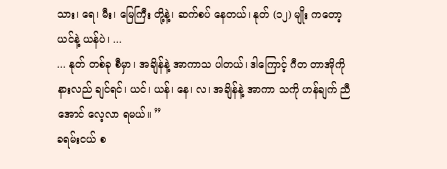သား၊ ရေ၊ မီး၊ မြေကြီး တို့နဲ့၊ ဆက်စပ် နေတယ်၊ နုတ် (၁၂) မျိုး ကတော့ ယင်နဲ့ ယန်ပဲ၊ ...
... နုတ် တစ်ခု စီမှာ၊ အချိန်နဲ့ အာကာသ ပါတယ်၊ ဒါကြောင့် ဂီတ တာအိုကို နားလည် ချင်ရင်၊ ယင်၊ ယန်၊ နေ၊ လ၊ အချိန်နဲ့ အာကာ သကို ဟန်ချက် ညီအောင် လေ့လာ ရမယ်။ ”
ခရမ်းငယ် စ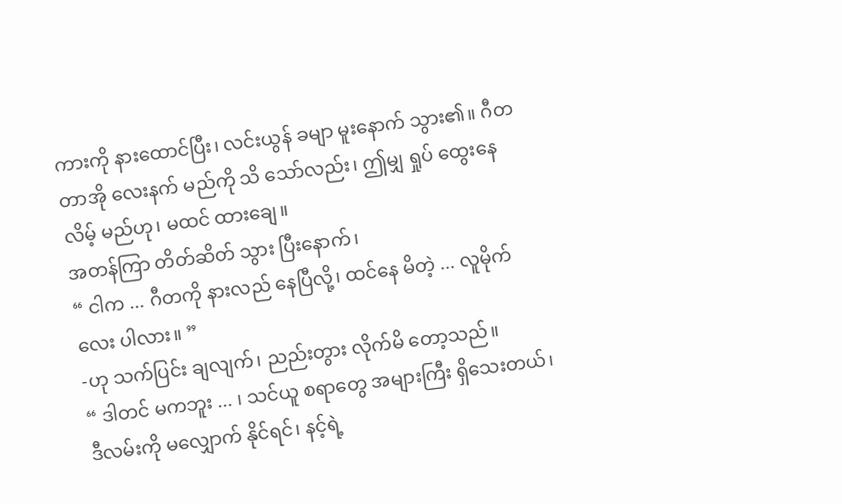ကားကို နားထောင်ပြီး၊ လင်းယွန် ခမျာ မူးနောက် သွား၏။ ဂီတ တာအို လေးနက် မည်ကို သိ သော်လည်း၊ ဤမျှ ရှုပ် ထွေးနေ လိမ့် မည်ဟု၊ မထင် ထားချေ။
အတန်ကြာ တိတ်ဆိတ် သွား ပြီးနောက်၊
“ ငါက ... ဂီတကို နားလည် နေပြီလို့၊ ထင်နေ မိတဲ့ ... လူမိုက်လေး ပါလား။ ”
-ဟု သက်ပြင်း ချလျက်၊ ညည်းတွား လိုက်မိ တော့သည်။
“ ဒါတင် မကဘူး ... ၊ သင်ယူ စရာတွေ အများကြီး ရှိသေးတယ်၊ ဒီလမ်းကို မလျှောက် နိုင်ရင်၊ နင့်ရဲ့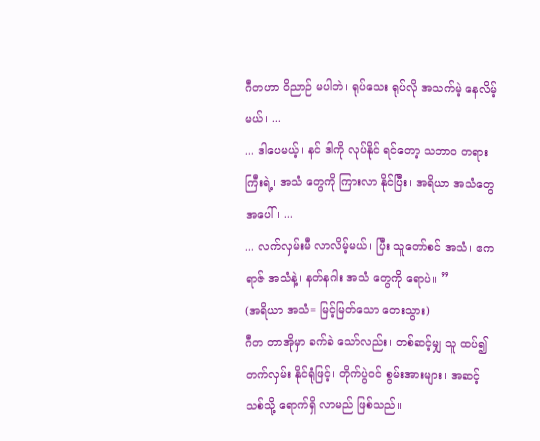ဂီတဟာ ဝိညာဉ် မပါဘဲ၊ ရုပ်သေး ရုပ်လို အသက်မဲ့ နေလိမ့်မယ်၊ ...
... ဒါပေမယ့်၊ နင် ဒါကို လုပ်နိုင် ရင်တော့ သဘာဝ တရား ကြီးရဲ့၊ အသံ တွေကို ကြားလာ နိုင်ပြီး၊ အရိယာ အသံတွေ အပေါ်၊ ...
... လက်လှမ်းမီ လာလိမ့်မယ်၊ ပြီး သူတော်စင် အသံ၊ ဧကရာဇ် အသံနဲ့၊ နတ်နဂါး အသံ တွေကို ရောပဲ။ ”
(အရိယာ အသံ= မြင့်မြတ်သော တေးသွား)
ဂီတ တာအိုမှာ ခက်ခဲ သော်လည်း၊ တစ်ဆင့်မျှ သူ ထပ်၍ တက်လှမ်း နိုင်ရုံဖြင့်၊ တိုက်ပွဲဝင် စွမ်းအားများ၊ အဆင့် သစ်သို့ ရောက်ရှိ လာမည် ဖြစ်သည်။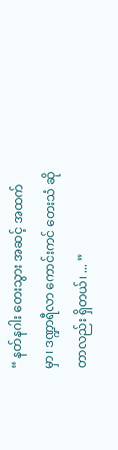“ နတ်နဂါး တေးသွား အဆင့် အထက်မှာ၊ ဒဏ္ဍာရီလာ ကောင်းကင် တေးသံ ဆိုတာလည်း ရှိတယ်၊ ... ”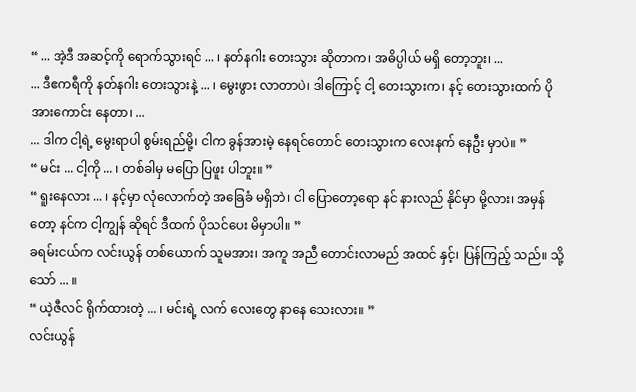“ ... အဲ့ဒီ အဆင့်ကို ရောက်သွားရင် ... ၊ နတ်နဂါး တေးသွား ဆိုတာက၊ အဓိပ္ပါယ် မရှိ တော့ဘူး၊ ...
... ဒီဧကရီကို နတ်နဂါး တေးသွားနဲ့ ... ၊ မွေးဖွား လာတာပဲ၊ ဒါကြောင့် ငါ့ တေးသွားက၊ နင့် တေးသွားထက် ပိုအားကောင်း နေတာ၊ ...
... ဒါက ငါ့ရဲ့ မွေးရာပါ စွမ်းရည်မို့၊ ငါက ခွန်အားမဲ့ နေရင်တောင် တေးသွားက လေးနက် နေဦး မှာပဲ။ ”
“ မင်း ... ငါ့ကို ... ၊ တစ်ခါမှ မပြော ပြဖူး ပါဘူး။ ”
“ ရူးနေလား ... ၊ နင့်မှာ လုံလောက်တဲ့ အခြေခံ မရှိဘဲ၊ ငါ ပြောတော့ရော နင် နားလည် နိုင်မှာ မို့လား၊ အမှန်တော့ နင်က ငါ့ကျွန် ဆိုရင် ဒီထက် ပိုသင်ပေး မိမှာပါ။ ”
ခရမ်းငယ်က လင်းယွန် တစ်ယောက် သူမအား၊ အကူ အညီ တောင်းလာမည် အထင် နှင့်၊ ပြန်ကြည့် သည်။ သို့သော် ... ။
“ ယဲ့ဇီလင် ရိုက်ထားတဲ့ ... ၊ မင်းရဲ့ လက် လေးတွေ နာနေ သေးလား။ ”
လင်းယွန်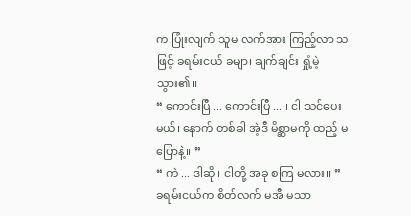က ပြုံးလျက် သူမ လက်အား ကြည့်လာ သဖြင့် ခရမ်းငယ် ခမျာ၊ ချက်ချင်း ရှုံ့မဲ့ သွား၏။
“ ကောင်းပြီ ... ကောင်းပြီ ... ၊ ငါ သင်ပေးမယ်၊ နောက် တစ်ခါ အဲ့ဒီ မိစ္ဆာမကို ထည့် မပြောနဲ့။ ”
“ ကဲ ... ဒါဆို၊ ငါတို့ အခု စကြ မလား။ ”
ခရမ်းငယ်က စိတ်လက် မအီ မသာ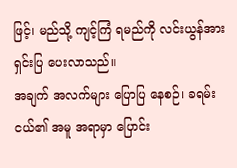ဖြင့်၊ မည်သို့ ကျင့်ကြံ ရမည်ကို လင်းယွန်အား ရှင်းပြ ပေးလာသည်။
အချက် အလက်များ ပြောပြ နေစဉ်၊ ခရမ်းငယ်၏ အမူ အရာမှာ ပြောင်း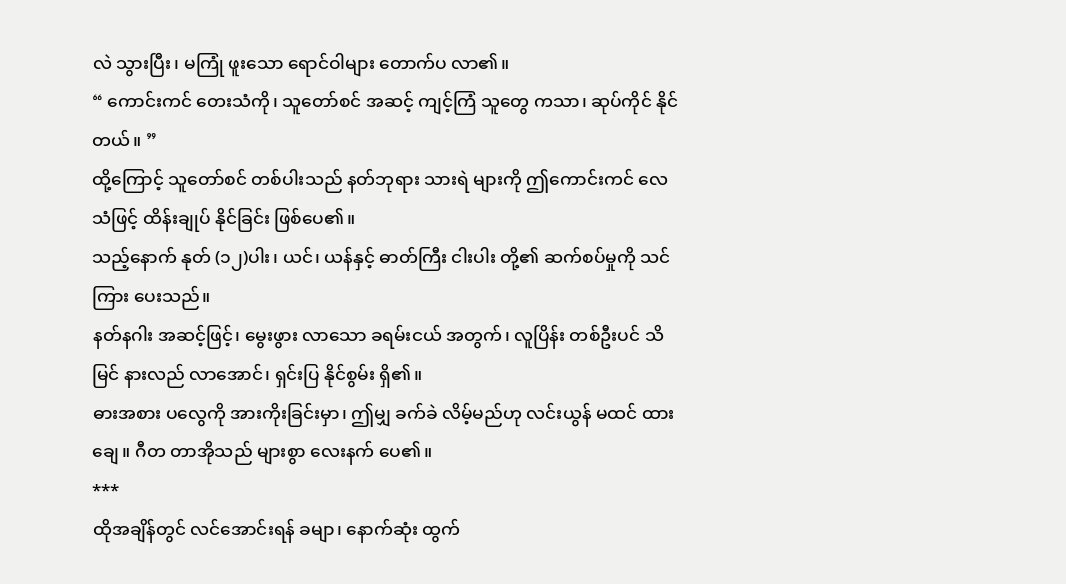လဲ သွားပြီး၊ မကြုံ ဖူးသော ရောင်ဝါများ တောက်ပ လာ၏။
“ ကောင်းကင် တေးသံကို၊ သူတော်စင် အဆင့် ကျင့်ကြံ သူတွေ ကသာ၊ ဆုပ်ကိုင် နိုင် တယ်။ ”
ထို့ကြောင့် သူတော်စင် တစ်ပါးသည် နတ်ဘုရား သားရဲ များကို ဤကောင်းကင် လေသံဖြင့် ထိန်းချုပ် နိုင်ခြင်း ဖြစ်ပေ၏။
သည့်နောက် နုတ် (၁၂)ပါး၊ ယင်၊ ယန်နှင့် ဓာတ်ကြီး ငါးပါး တို့၏ ဆက်စပ်မှုကို သင်ကြား ပေးသည်။
နတ်နဂါး အဆင့်ဖြင့်၊ မွေးဖွား လာသော ခရမ်းငယ် အတွက်၊ လူပြိန်း တစ်ဦးပင် သိမြင် နားလည် လာအောင်၊ ရှင်းပြ နိုင်စွမ်း ရှိ၏။
ဓားအစား ပလွေကို အားကိုးခြင်းမှာ၊ ဤမျှ ခက်ခဲ လိမ့်မည်ဟု လင်းယွန် မထင် ထားချေ။ ဂီတ တာအိုသည် များစွာ လေးနက် ပေ၏။
***
ထိုအချိန်တွင် လင်အောင်းရန် ခမျာ၊ နောက်ဆုံး ထွက်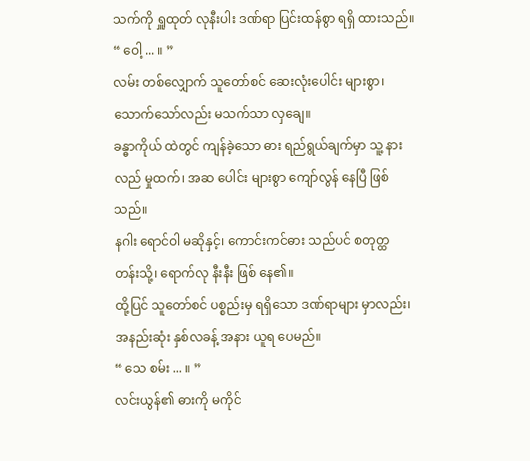သက်ကို ရှူထုတ် လုနီးပါး ဒဏ်ရာ ပြင်းထန်စွာ ရရှိ ထားသည်။
“ ဝေါ့ ... ။ ”
လမ်း တစ်လျှောက် သူတော်စင် ဆေးလုံးပေါင်း များစွာ၊ သောက်သော်လည်း မသက်သာ လှချေ။
ခန္ဓာကိုယ် ထဲတွင် ကျန်ခဲ့သော ဓား ရည်ရွယ်ချက်မှာ သူ့ နားလည် မှုထက်၊ အဆ ပေါင်း များစွာ ကျော်လွန် နေပြီ ဖြစ်သည်။
နဂါး ရောင်ဝါ မဆိုနှင့်၊ ကောင်းကင်ဓား သည်ပင် စတုတ္ထ တန်းသို့၊ ရောက်လု နီးနီး ဖြစ် နေ၏။
ထို့ပြင် သူတော်စင် ပစ္စည်းမှ ရရှိသော ဒဏ်ရာများ မှာလည်း၊ အနည်းဆုံး နှစ်လခန့် အနား ယူရ ပေမည်။
“ သေ စမ်း ... ။ ”
လင်းယွန်၏ ဓားကို မကိုင်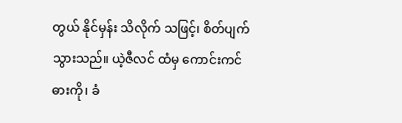တွယ် နိုင်မှန်း သိလိုက် သဖြင့်၊ စိတ်ပျက် သွားသည်။ ယဲ့ဇီလင် ထံမှ ကောင်းကင် ဓားကို၊ ခံ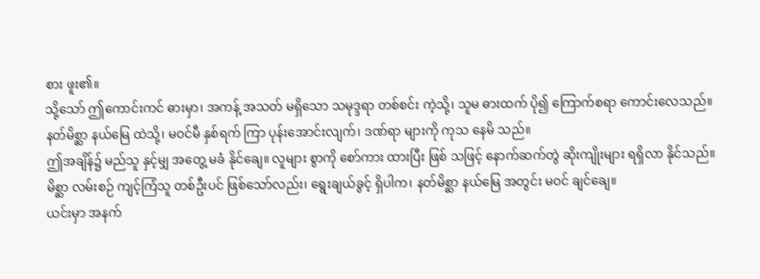စား ဖူး၏။
သို့သော် ဤကောင်းကင် ဓားမှာ၊ အကန့် အသတ် မရှိသော သမုဒ္ဒရာ တစ်စင်း ကဲ့သို့၊ သူမ ဓားထက် ပို၍ ကြောက်စရာ ကောင်းလေသည်။
နတ်မိစ္ဆာ နယ်မြေ ထဲသို့၊ မဝင်မီ နှစ်ရက် ကြာ ပုန်းအောင်းလျက်၊ ဒဏ်ရာ များကို ကုသ နေမိ သည်။
ဤအချိန်၌ မည်သူ နှင့်မျှ အတွေ့ မခံ နိုင်ချေ။ လူများ စွာကို စော်ကား ထားပြီး ဖြစ် သဖြင့် နောက်ဆက်တွဲ ဆိုးကျိုးများ ရရှိလာ နိုင်သည်။
မိစ္ဆာ လမ်းစဉ် ကျင့်ကြံသူ တစ်ဦးပင် ဖြစ်သော်လည်း၊ ရွေးချယ်ခွင့် ရှိပါက၊ နတ်မိစ္ဆာ နယ်မြေ အတွင်း မဝင် ချင်ချေ။
ယင်းမှာ အနက်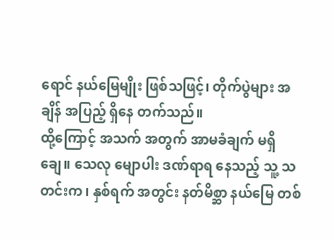ရောင် နယ်မြေမျိုး ဖြစ်သဖြင့်၊ တိုက်ပွဲများ အချိန် အပြည့် ရှိနေ တက်သည်။
ထို့ကြောင့် အသက် အတွက် အာမခံချက် မရှိချေ။ သေလု မျောပါး ဒဏ်ရာရ နေသည့် သူ့ သတင်းက၊ နှစ်ရက် အတွင်း နတ်မိစ္ဆာ နယ်မြေ တစ်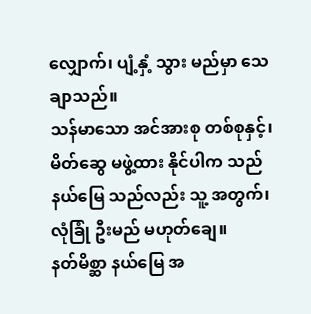လျှောက်၊ ပျံ့နှံ့ သွား မည်မှာ သေချာသည်။
သန်မာသော အင်အားစု တစ်စုနှင့်၊ မိတ်ဆွေ မဖွဲ့ထား နိုင်ပါက သည်နယ်မြေ သည်လည်း သူ့ အတွက်၊ လုံခြုံ ဦးမည် မဟုတ်ချေ။
နတ်မိစ္ဆာ နယ်မြေ အ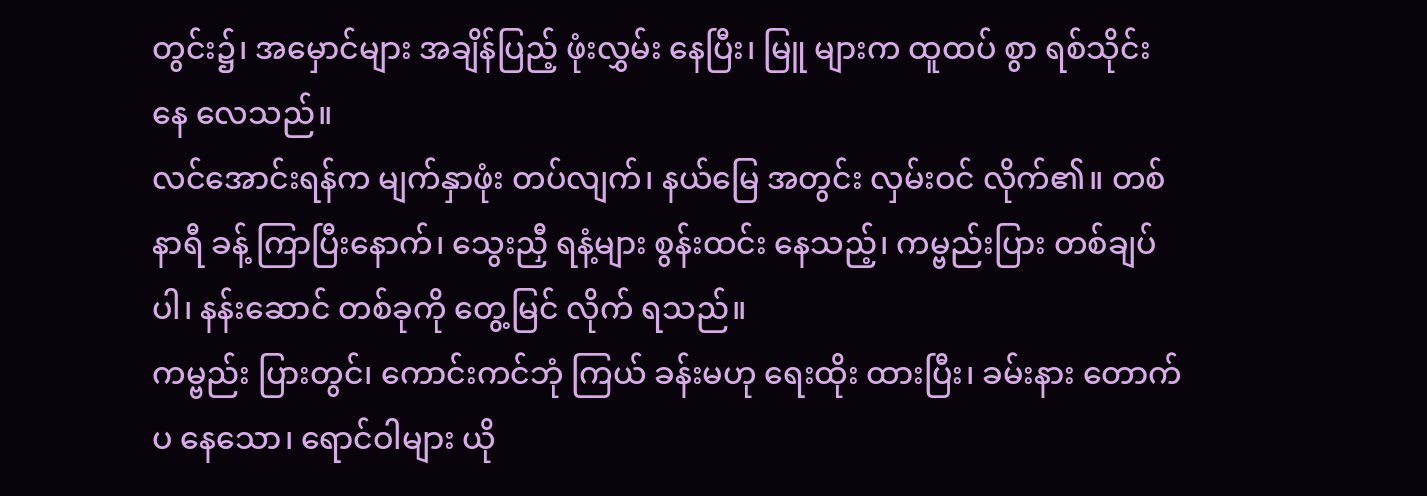တွင်း၌၊ အမှောင်များ အချိန်ပြည့် ဖုံးလွှမ်း နေပြီး၊ မြူ များက ထူထပ် စွာ ရစ်သိုင်း နေ လေသည်။
လင်အောင်းရန်က မျက်နှာဖုံး တပ်လျက်၊ နယ်မြေ အတွင်း လှမ်းဝင် လိုက်၏။ တစ်နာရီ ခန့် ကြာပြီးနောက်၊ သွေးညှီ ရနံ့များ စွန်းထင်း နေသည့်၊ ကမ္ဗည်းပြား တစ်ချပ်ပါ၊ နန်းဆောင် တစ်ခုကို တွေ့မြင် လိုက် ရသည်။
ကမ္ဗည်း ပြားတွင်၊ ကောင်းကင်ဘုံ ကြယ် ခန်းမဟု ရေးထိုး ထားပြီး၊ ခမ်းနား တောက်ပ နေသော၊ ရောင်ဝါများ ယို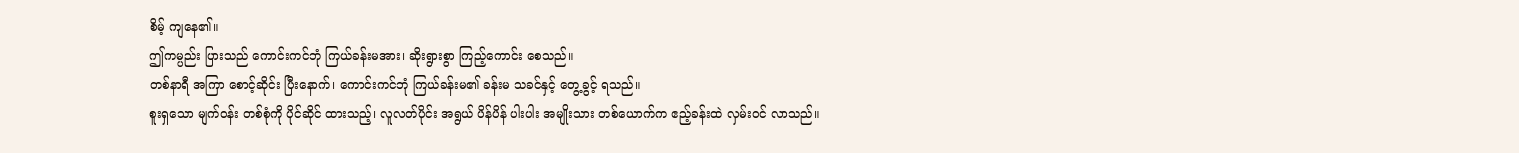စိမ့် ကျနေ၏။
ဤကမ္ပည်း ပြားသည် ကောင်းကင်ဘုံ ကြယ်ခန်းမအား၊ ဆိုးရွားစွာ ကြည့်ကောင်း စေသည်။
တစ်နာရီ အကြာ စောင့်ဆိုင်း ပြီးနောက်၊ ကောင်းကင်ဘုံ ကြယ်ခန်းမ၏ ခန်းမ သခင်နှင့် တွေ့ခွင့် ရသည်။
စူးရှသော မျက်ဝန်း တစ်စုံကို ပိုင်ဆိုင် ထားသည့်၊ လူလတ်ပိုင်း အရွယ် ပိန်ပိန် ပါးပါး အမျိုးသား တစ်ယောက်က ဧည့်ခန်းထဲ လှမ်းဝင် လာသည်။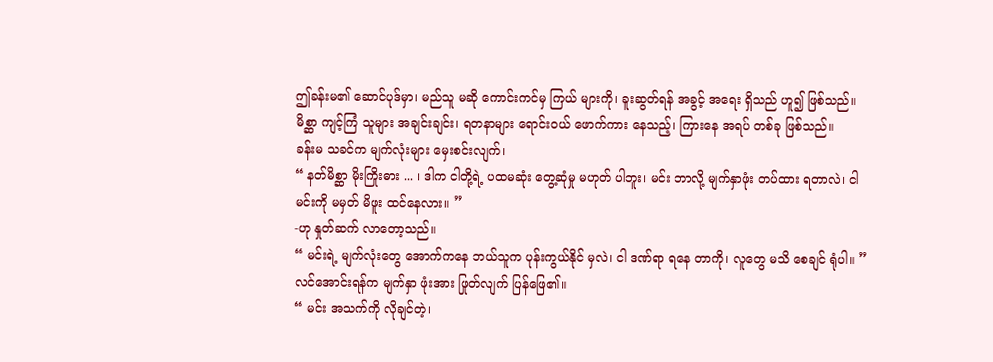ဤခန်းမ၏ ဆောင်ပုဒ်မှာ၊ မည်သူ မဆို ကောင်းကင်မှ ကြယ် များကို၊ ခူးဆွတ်ရန် အခွင့် အရေး ရှိသည် ဟူ၍ ဖြစ်သည်။
မိစ္ဆာ ကျင့်ကြံ သူများ အချင်းချင်း၊ ရတနာများ ရောင်းဝယ် ဖောက်ကား နေသည့်၊ ကြားနေ အရပ် တစ်ခု ဖြစ်သည်။
ခန်းမ သခင်က မျက်လုံးများ မှေးစင်းလျက်၊
“ နတ်မိစ္ဆာ မိုးကြိုးဓား ... ၊ ဒါက ငါတို့ရဲ့ ပထမဆုံး တွေ့ဆုံမှု မဟုတ် ပါဘူး၊ မင်း ဘာလို့ မျက်နှာဖုံး တပ်ထား ရတာလဲ၊ ငါ မင်းကို မမှတ် မိဖူး ထင်နေလား။ ”
-ဟု နှုတ်ဆက် လာတော့သည်။
“ မင်းရဲ့ မျက်လုံးတွေ အောက်ကနေ ဘယ်သူက ပုန်းကွယ်နိုင် မှလဲ၊ ငါ ဒဏ်ရာ ရနေ တာကို၊ လူတွေ မသိ စေချင် ရုံပါ။ ”
လင်အောင်းရန်က မျက်နှာ ဖုံးအား ဖြုတ်လျက် ပြန်ဖြေ၏။
“ မင်း အသက်ကို လိုချင်တဲ့၊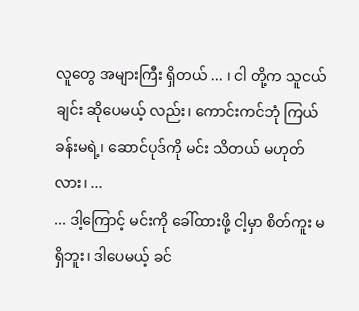လူတွေ အများကြီး ရှိတယ် ... ၊ ငါ တို့က သူငယ်ချင်း ဆိုပေမယ့် လည်း၊ ကောင်းကင်ဘုံ ကြယ် ခန်းမရဲ့၊ ဆောင်ပုဒ်ကို မင်း သိတယ် မဟုတ်လား၊ ...
... ဒါ့ကြောင့် မင်းကို ခေါ်ထားဖို့ ငါ့မှာ စိတ်ကူး မရှိဘူး၊ ဒါပေမယ့် ခင်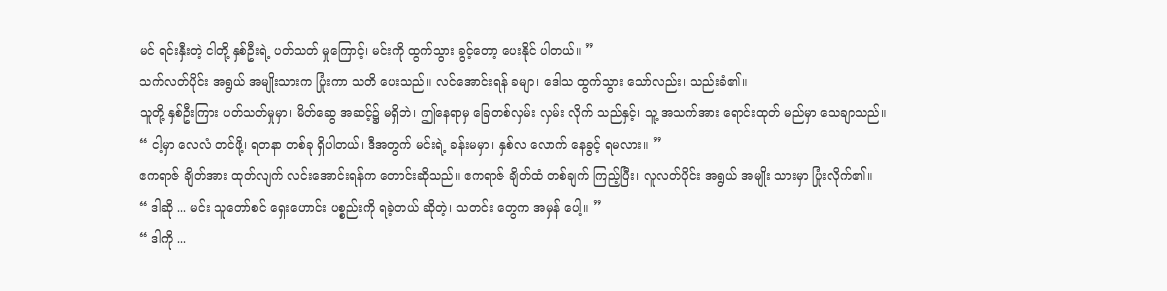မင် ရင်းနှီးတဲ့ ငါတို့ နှစ်ဦးရဲ့ ပတ်သတ် မှုကြောင့်၊ မင်းကို ထွက်သွား ခွင့်တော့ ပေးနိုင် ပါတယ်။ ”
သက်လတ်ပိုင်း အရွယ် အမျိုးသားက ပြုံးကာ သတိ ပေးသည်။ လင်အောင်းရန် ခမျာ၊ ဒေါသ ထွက်သွား သော်လည်း၊ သည်းခံ၏။
သူတို့ နှစ်ဦးကြား ပတ်သတ်မှုမှာ၊ မိတ်ဆွေ အဆင့်၌ မရှိဘဲ၊ ဤနေရာမှ ခြေတစ်လှမ်း လှမ်း လိုက် သည်နှင့်၊ သူ့ အသက်အား ရောင်းထုတ် မည်မှာ သေချာသည်။
“ ငါ့မှာ လေလံ တင်ဖို့၊ ရတနာ တစ်ခု ရှိပါတယ်၊ ဒီအတွက် မင်းရဲ့ ခန်းမမှာ၊ နှစ်လ လောက် နေခွင့် ရမလား။ ”
ဧကရာဇ် ချိတ်အား ထုတ်လျက် လင်းအောင်းရန်က တောင်းဆိုသည်။ ဧကရာဇ် ချိတ်ထံ တစ်ချက် ကြည့်ပြီး၊ လူလတ်ပိုင်း အရွယ် အမျိုး သားမှာ ပြုံးလိုက်၏။
“ ဒါဆို ... မင်း သူတော်စင် ရှေးဟောင်း ပစ္စည်းကို ရခဲ့တယ် ဆိုတဲ့၊ သတင်း တွေက အမှန် ပေါ့။ ”
“ ဒါကို ...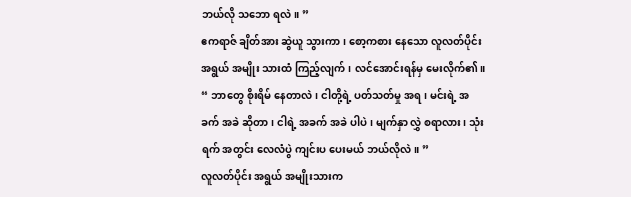ဘယ်လို သဘော ရလဲ။ ”
ဧကရာဇ် ချိတ်အား ဆွဲယူ သွားကာ၊ စော့ကစား နေသော လူလတ်ပိုင်း အရွယ် အမျိုး သားထံ ကြည့်လျက်၊ လင်အောင်းရန်မှ မေးလိုက်၏။
“ ဘာတွေ စိုးရိမ် နေတာလဲ၊ ငါတို့ရဲ့ ပတ်သတ်မှု အရ၊ မင်းရဲ့ အခက် အခဲ ဆိုတာ၊ ငါရဲ့ အခက် အခဲ ပါပဲ၊ မျက်နှာ လွှဲ စရာလား၊ သုံးရက် အတွင်း လေလံပွဲ ကျင်းပ ပေးမယ် ဘယ်လိုလဲ။ ”
လူလတ်ပိုင်း အရွယ် အမျိုးသားက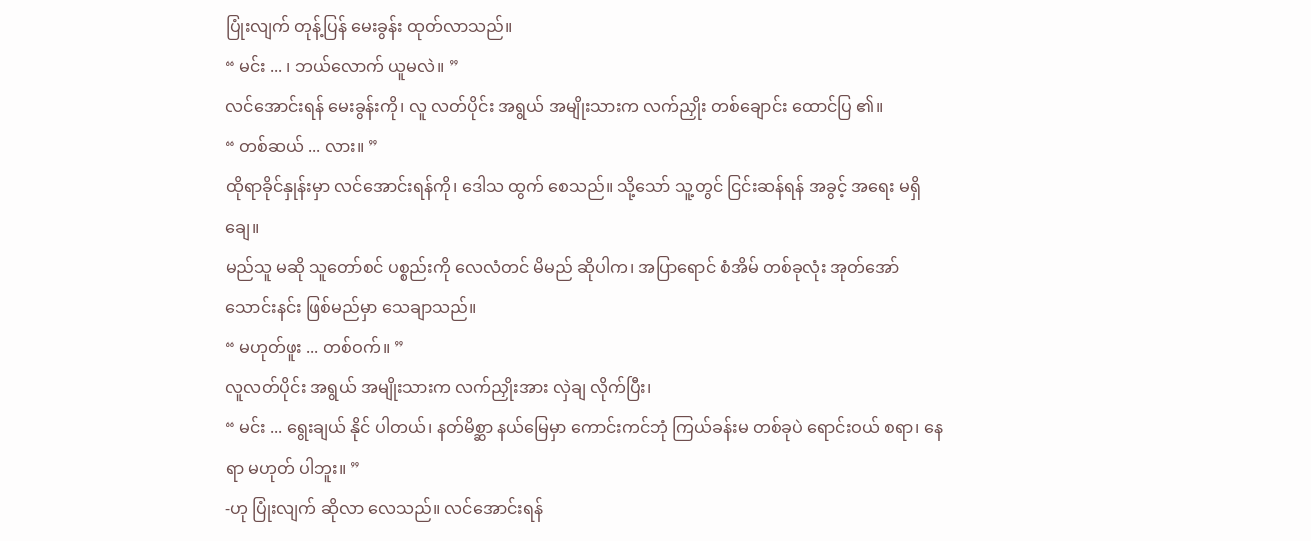ပြုံးလျက် တုန့်ပြန် မေးခွန်း ထုတ်လာသည်။
“ မင်း ... ၊ ဘယ်လောက် ယူမလဲ။ ”
လင်အောင်းရန် မေးခွန်းကို၊ လူ လတ်ပိုင်း အရွယ် အမျိုးသားက လက်ညှိုး တစ်ချောင်း ထောင်ပြ ၏။
“ တစ်ဆယ် ... လား။ ”
ထိုရာခိုင်နှုန်းမှာ လင်အောင်းရန်ကို၊ ဒေါသ ထွက် စေသည်။ သို့သော် သူ့တွင် ငြင်းဆန်ရန် အခွင့် အရေး မရှိချေ။
မည်သူ မဆို သူတော်စင် ပစ္စည်းကို လေလံတင် မိမည် ဆိုပါက၊ အပြာရောင် စံအိမ် တစ်ခုလုံး အုတ်အော် သောင်းနင်း ဖြစ်မည်မှာ သေချာသည်။
“ မဟုတ်ဖူး ... တစ်ဝက်။ ”
လူလတ်ပိုင်း အရွယ် အမျိုးသားက လက်ညှိုးအား လှဲချ လိုက်ပြီး၊
“ မင်း ... ရွေးချယ် နိုင် ပါတယ်၊ နတ်မိစ္ဆာ နယ်မြေမှာ ကောင်းကင်ဘုံ ကြယ်ခန်းမ တစ်ခုပဲ ရောင်းဝယ် စရာ၊ နေရာ မဟုတ် ပါဘူး။ ”
-ဟု ပြုံးလျက် ဆိုလာ လေသည်။ လင်အောင်းရန်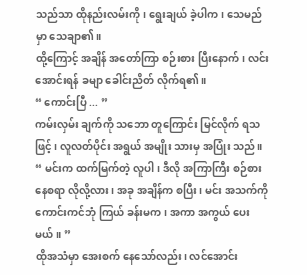သည်သာ ထိုနည်းလမ်းကို၊ ရွေးချယ် ခဲ့ပါက၊ သေမည်မှာ သေချာ၏။
ထို့ကြောင့် အချိန် အတော်ကြာ စဉ်းစား ပြီးနောက်၊ လင်းအောင်းရန် ခမျာ ခေါင်းညိတ် လိုက်ရ၏။
“ ကောင်းပြီ ... ”
ကမ်းလှမ်း ချက်ကို သဘော တူကြောင်း မြင်လိုက် ရသဖြင့်၊ လူလတ်ပိုင်း အရွယ် အမျိုး သားမှ အပြုံး သည်။
“ မင်းက ထက်မြက်တဲ့ လူပါ၊ ဒီလို အကြာကြီး စဉ်စား နေစရာ လိုလို့လား၊ အခု အချိန်က စပြီး၊ မင်း အသက်ကို ကောင်းကင်ဘုံ ကြယ် ခန်းမက၊ အကာ အကွယ် ပေးမယ်။ ”
ထိုအသံမှာ အေးစက် နေသော်လည်း၊ လင်အောင်း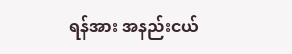ရန်အား အနည်းငယ်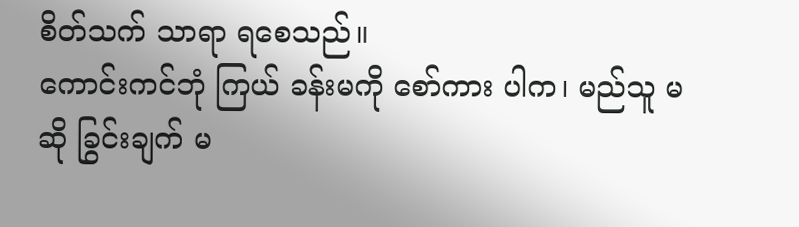စိတ်သက် သာရာ ရစေသည်။
ကောင်းကင်ဘုံ ကြယ် ခန်းမကို စော်ကား ပါက၊ မည်သူ မဆို ခြွင်းချက် မ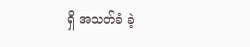ရှိ အသတ်ခံ ခဲ့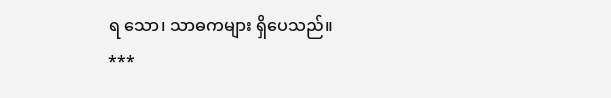ရ သော၊ သာဓကများ ရှိပေသည်။
***